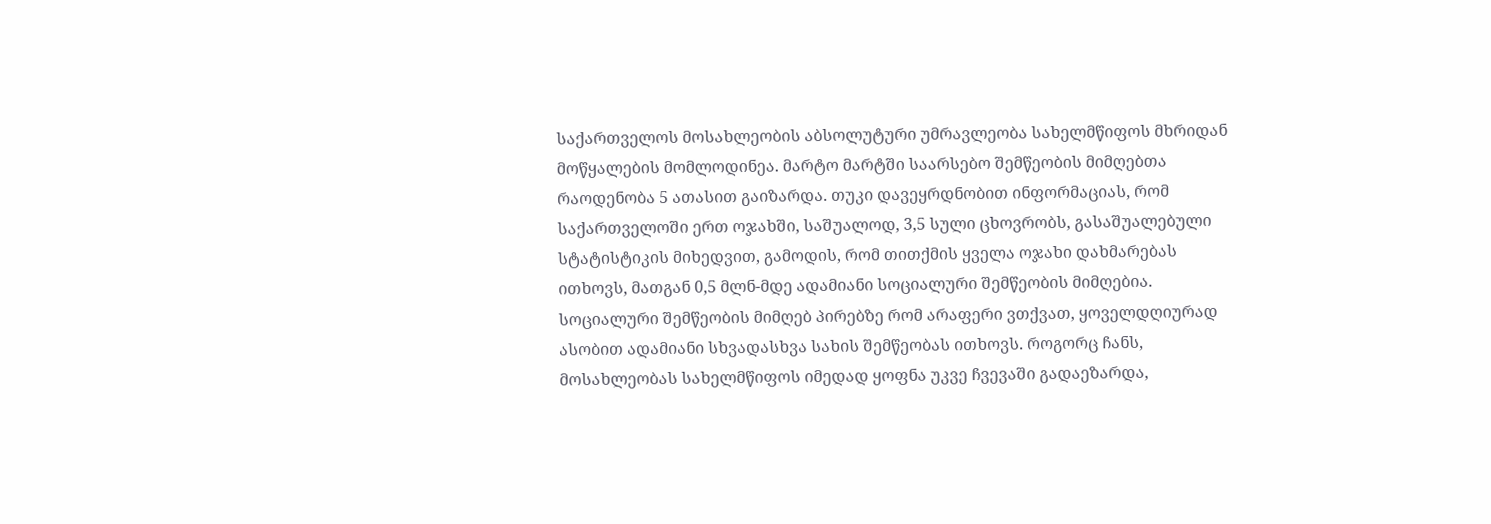საქართველოს მოსახლეობის აბსოლუტური უმრავლეობა სახელმწიფოს მხრიდან მოწყალების მომლოდინეა. მარტო მარტში საარსებო შემწეობის მიმღებთა რაოდენობა 5 ათასით გაიზარდა. თუკი დავეყრდნობით ინფორმაციას, რომ საქართველოში ერთ ოჯახში, საშუალოდ, 3,5 სული ცხოვრობს, გასაშუალებული სტატისტიკის მიხედვით, გამოდის, რომ თითქმის ყველა ოჯახი დახმარებას ითხოვს, მათგან 0,5 მლნ-მდე ადამიანი სოციალური შემწეობის მიმღებია.
სოციალური შემწეობის მიმღებ პირებზე რომ არაფერი ვთქვათ, ყოველდღიურად ასობით ადამიანი სხვადასხვა სახის შემწეობას ითხოვს. როგორც ჩანს, მოსახლეობას სახელმწიფოს იმედად ყოფნა უკვე ჩვევაში გადაეზარდა,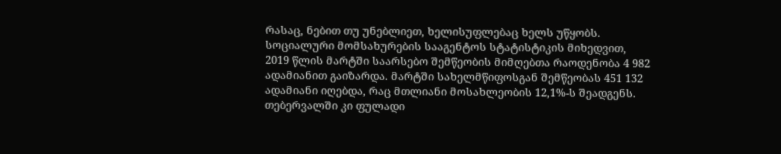რასაც, ნებით თუ უნებლიეთ, ხელისუფლებაც ხელს უწყობს.
სოციალური მომსახურების სააგენტოს სტატისტიკის მიხედვით, 2019 წლის მარტში საარსებო შემწეობის მიმღებთა რაოდენობა 4 982 ადამიანით გაიზარდა. მარტში სახელმწიფოსგან შემწეობას 451 132 ადამიანი იღებდა, რაც მთლიანი მოსახლეობის 12,1%-ს შეადგენს. თებერვალში კი ფულადი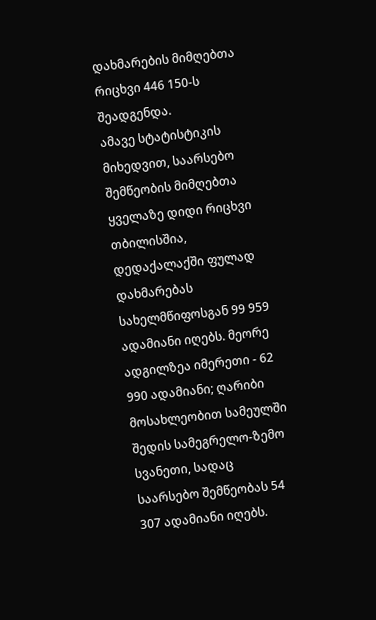დახმარების მიმღებთა რიცხვი 446 150-ს შეადგენდა.
ამავე სტატისტიკის მიხედვით, საარსებო შემწეობის მიმღებთა ყველაზე დიდი რიცხვი თბილისშია, დედაქალაქში ფულად დახმარებას სახელმწიფოსგან 99 959 ადამიანი იღებს. მეორე ადგილზეა იმერეთი - 62 990 ადამიანი; ღარიბი მოსახლეობით სამეულში შედის სამეგრელო-ზემო სვანეთი, სადაც საარსებო შემწეობას 54 307 ადამიანი იღებს.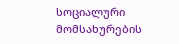სოციალური მომსახურების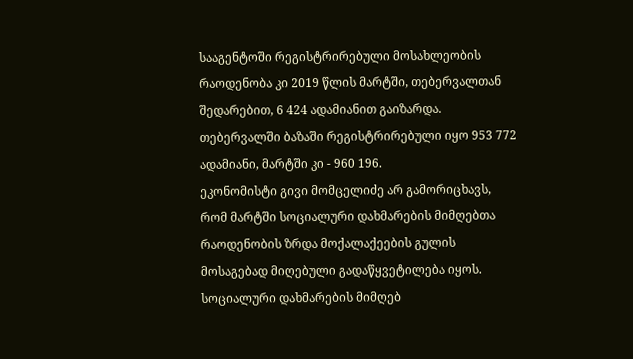სააგენტოში რეგისტრირებული მოსახლეობის რაოდენობა კი 2019 წლის მარტში, თებერვალთან შედარებით, 6 424 ადამიანით გაიზარდა. თებერვალში ბაზაში რეგისტრირებული იყო 953 772 ადამიანი, მარტში კი - 960 196.
ეკონომისტი გივი მომცელიძე არ გამორიცხავს, რომ მარტში სოციალური დახმარების მიმღებთა რაოდენობის ზრდა მოქალაქეების გულის მოსაგებად მიღებული გადაწყვეტილება იყოს. სოციალური დახმარების მიმღებ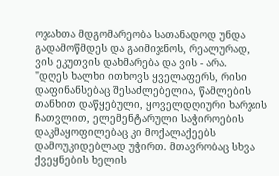ოჯახთა მდგომარეობა სათანადოდ უნდა გადამოწმდეს და გაიმიჯნოს, რეალურად, ვის ეკუთვის დახმარება და ვის - არა.
"დღეს ხალხი ითხოვს ყველაფერს, რისი დაფინანსებაც შესაძლებელია, წამლების თანხით დაწყებული, ყოველდღიური ხარჯის ჩათვლით, ელემენტარული საჭიროების დაკმაყოფილებაც კი მოქალაქეებს დამოუკიდებლად უჭირთ. მთავრობაც სხვა ქვეყნების ხელის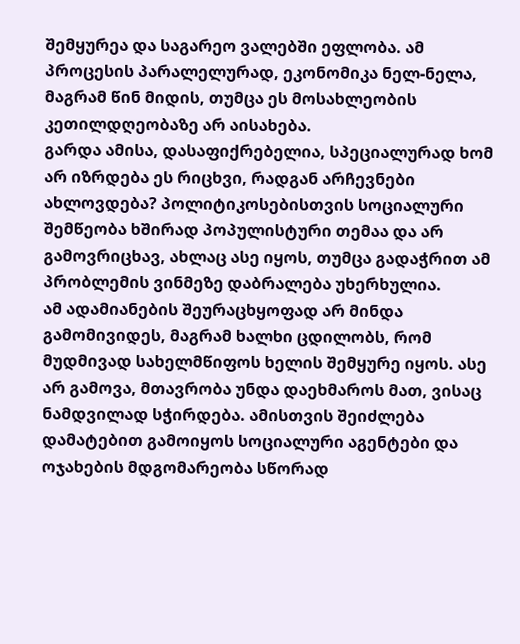შემყურეა და საგარეო ვალებში ეფლობა. ამ პროცესის პარალელურად, ეკონომიკა ნელ-ნელა, მაგრამ წინ მიდის, თუმცა ეს მოსახლეობის კეთილდღეობაზე არ აისახება.
გარდა ამისა, დასაფიქრებელია, სპეციალურად ხომ არ იზრდება ეს რიცხვი, რადგან არჩევნები ახლოვდება? პოლიტიკოსებისთვის სოციალური შემწეობა ხშირად პოპულისტური თემაა და არ გამოვრიცხავ, ახლაც ასე იყოს, თუმცა გადაჭრით ამ პრობლემის ვინმეზე დაბრალება უხერხულია.
ამ ადამიანების შეურაცხყოფად არ მინდა გამომივიდეს, მაგრამ ხალხი ცდილობს, რომ მუდმივად სახელმწიფოს ხელის შემყურე იყოს. ასე არ გამოვა, მთავრობა უნდა დაეხმაროს მათ, ვისაც ნამდვილად სჭირდება. ამისთვის შეიძლება დამატებით გამოიყოს სოციალური აგენტები და ოჯახების მდგომარეობა სწორად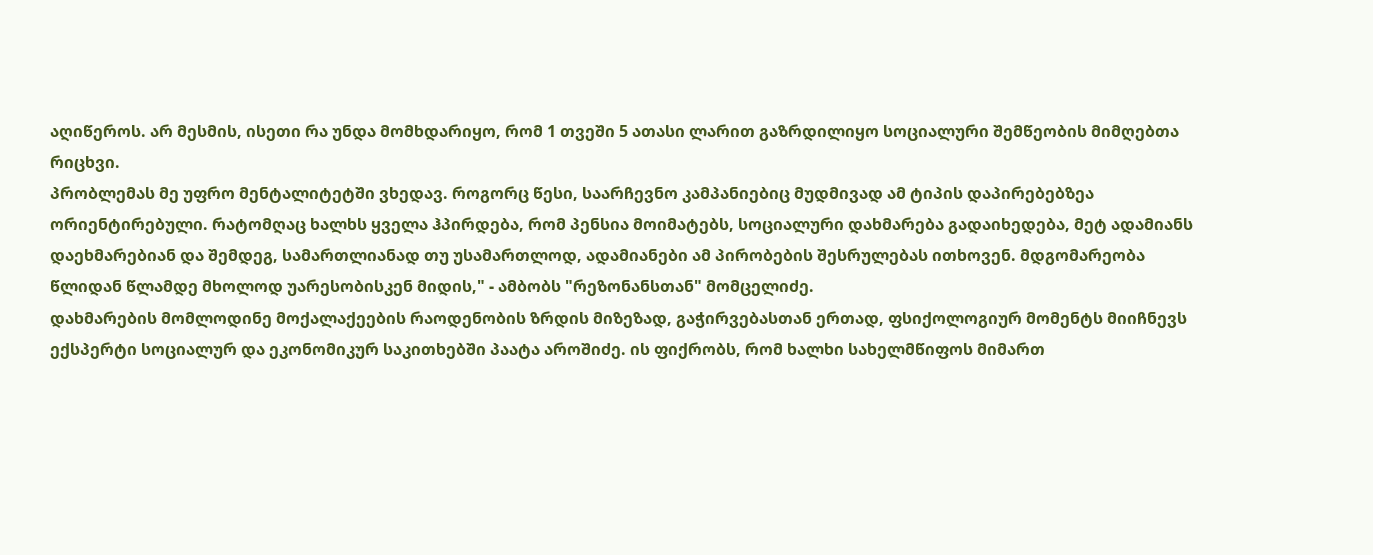აღიწეროს. არ მესმის, ისეთი რა უნდა მომხდარიყო, რომ 1 თვეში 5 ათასი ლარით გაზრდილიყო სოციალური შემწეობის მიმღებთა რიცხვი.
პრობლემას მე უფრო მენტალიტეტში ვხედავ. როგორც წესი, საარჩევნო კამპანიებიც მუდმივად ამ ტიპის დაპირებებზეა ორიენტირებული. რატომღაც ხალხს ყველა ჰპირდება, რომ პენსია მოიმატებს, სოციალური დახმარება გადაიხედება, მეტ ადამიანს დაეხმარებიან და შემდეგ, სამართლიანად თუ უსამართლოდ, ადამიანები ამ პირობების შესრულებას ითხოვენ. მდგომარეობა წლიდან წლამდე მხოლოდ უარესობისკენ მიდის," - ამბობს "რეზონანსთან" მომცელიძე.
დახმარების მომლოდინე მოქალაქეების რაოდენობის ზრდის მიზეზად, გაჭირვებასთან ერთად, ფსიქოლოგიურ მომენტს მიიჩნევს ექსპერტი სოციალურ და ეკონომიკურ საკითხებში პაატა აროშიძე. ის ფიქრობს, რომ ხალხი სახელმწიფოს მიმართ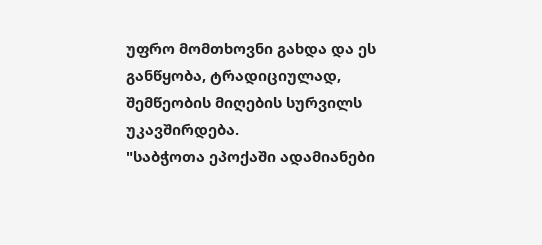უფრო მომთხოვნი გახდა და ეს განწყობა, ტრადიციულად, შემწეობის მიღების სურვილს უკავშირდება.
"საბჭოთა ეპოქაში ადამიანები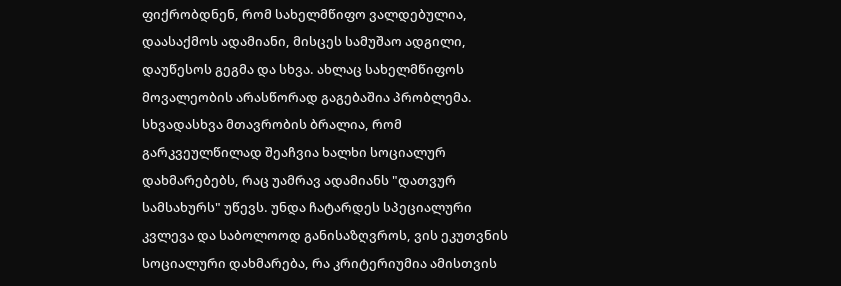ფიქრობდნენ, რომ სახელმწიფო ვალდებულია, დაასაქმოს ადამიანი, მისცეს სამუშაო ადგილი, დაუწესოს გეგმა და სხვა. ახლაც სახელმწიფოს მოვალეობის არასწორად გაგებაშია პრობლემა. სხვადასხვა მთავრობის ბრალია, რომ გარკვეულწილად შეაჩვია ხალხი სოციალურ დახმარებებს, რაც უამრავ ადამიანს "დათვურ სამსახურს" უწევს. უნდა ჩატარდეს სპეციალური კვლევა და საბოლოოდ განისაზღვროს, ვის ეკუთვნის სოციალური დახმარება, რა კრიტერიუმია ამისთვის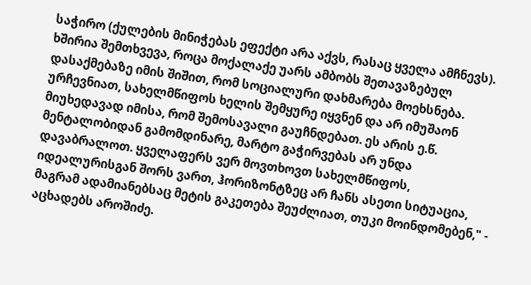საჭირო (ქულების მინიჭებას ეფექტი არა აქვს, რასაც ყველა ამჩნევს).
ხშირია შემთხვევა, როცა მოქალაქე უარს ამბობს შეთავაზებულ დასაქმებაზე იმის შიშით, რომ სოციალური დახმარება მოეხსნება. ურჩევნიათ, სახელმწიფოს ხელის შემყურე იყვნენ და არ იმუშაონ მიუხედავად იმისა, რომ შემოსავალი გაუჩნდებათ. ეს არის ე.წ. მენტალობიდან გამომდინარე, მარტო გაჭირვებას არ უნდა დავაბრალოთ. ყველაფერს ვერ მოვთხოვთ სახელმწიფოს, იდეალურისგან შორს ვართ, ჰორიზონტზეც არ ჩანს ასეთი სიტუაცია, მაგრამ ადამიანებსაც მეტის გაკეთება შეუძლიათ, თუკი მოინდომებენ," - აცხადებს აროშიძე.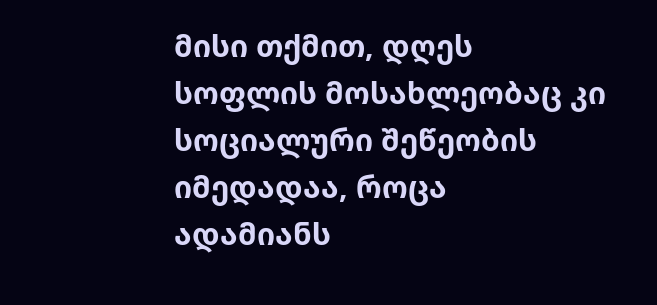მისი თქმით, დღეს სოფლის მოსახლეობაც კი სოციალური შეწეობის იმედადაა, როცა ადამიანს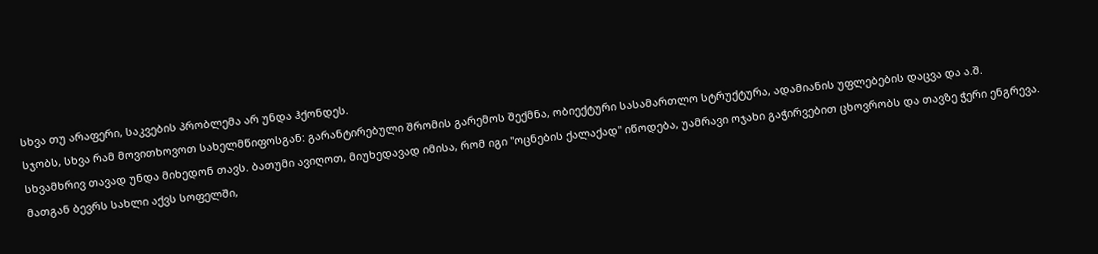სხვა თუ არაფერი, საკვების პრობლემა არ უნდა ჰქონდეს.
სჯობს, სხვა რამ მოვითხოვოთ სახელმწიფოსგან: გარანტირებული შრომის გარემოს შექმნა, ობიექტური სასამართლო სტრუქტურა, ადამიანის უფლებების დაცვა და ა.შ. სხვამხრივ თავად უნდა მიხედონ თავს. ბათუმი ავიღოთ, მიუხედავად იმისა, რომ იგი "ოცნების ქალაქად" იწოდება, უამრავი ოჯახი გაჭირვებით ცხოვრობს და თავზე ჭერი ენგრევა. მათგან ბევრს სახლი აქვს სოფელში,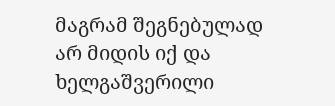მაგრამ შეგნებულად არ მიდის იქ და ხელგაშვერილი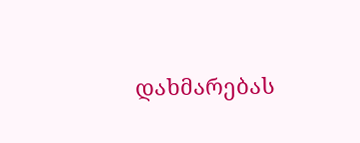დახმარებას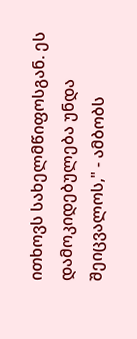ითხოვს სახელმწიფოსგან. ეს დამოკიდებულება უნდა შეიცვალოს," - ამბობს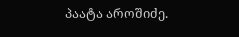პაატა აროშიძე.